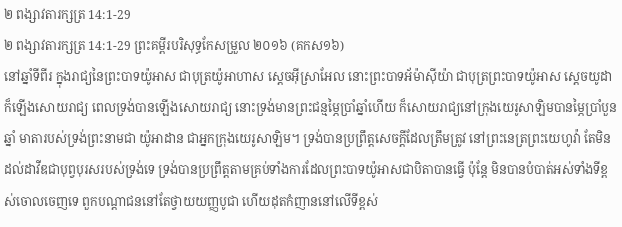២ ពង្សាវតារក្សត្រ 14:1-29
២ ពង្សាវតារក្សត្រ 14:1-29 ព្រះគម្ពីរបរិសុទ្ធកែសម្រួល ២០១៦ (គកស១៦)
នៅឆ្នាំទីពីរ ក្នុងរាជ្យនៃព្រះបាទយ៉ូអាស ជាបុត្រយ៉ូអាហាស ស្តេចអ៊ីស្រាអែល នោះព្រះបាទអ័ម៉ាស៊ីយ៉ា ជាបុត្រព្រះបាទយ៉ូអាស ស្តេចយូដា ក៏ឡើងសោយរាជ្យ ពេលទ្រង់បានឡើងសោយរាជ្យ នោះទ្រង់មានព្រះជន្មម្ភៃប្រាំឆ្នាំហើយ ក៏សោយរាជ្យនៅក្រុងយេរូសាឡិមបានម្ភៃប្រាំបួនឆ្នាំ មាតារបស់ទ្រង់ព្រះនាមជា យ៉ូអាដាន ជាអ្នកក្រុងយេរូសាឡិម។ ទ្រង់បានប្រព្រឹត្តសេចក្ដីដែលត្រឹមត្រូវ នៅព្រះនេត្រព្រះយេហូវ៉ា តែមិនដល់ដាវីឌជាបុព្វបុរសរបស់ទ្រង់ទេ ទ្រង់បានប្រព្រឹត្តតាមគ្រប់ទាំងការដែលព្រះបាទយ៉ូអាសជាបិតាបានធ្វើ ប៉ុន្តែ មិនបានបំបាត់អស់ទាំងទីខ្ពស់ចោលចេញទេ ពួកបណ្ដាជននៅតែថ្វាយយញ្ញបូជា ហើយដុតកំញាននៅលើទីខ្ពស់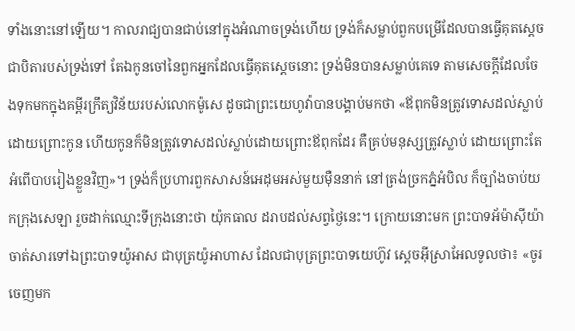ទាំងនោះនៅឡើយ។ កាលរាជ្យបានជាប់នៅក្នុងអំណាចទ្រង់ហើយ ទ្រង់ក៏សម្លាប់ពួកបម្រើដែលបានធ្វើគុតស្តេច ជាបិតារបស់ទ្រង់ទៅ តែឯកូនចៅនៃពួកអ្នកដែលធ្វើគុតស្តេចនោះ ទ្រង់មិនបានសម្លាប់គេទេ តាមសេចក្ដីដែលចែងទុកមកក្នុងគម្ពីរក្រឹត្យវិន័យរបស់លោកម៉ូសេ ដូចជាព្រះយេហូវ៉ាបានបង្គាប់មកថា «ឪពុកមិនត្រូវទោសដល់ស្លាប់ដោយព្រោះកូន ហើយកូនក៏មិនត្រូវទោសដល់ស្លាប់ដោយព្រោះឪពុកដែរ គឺគ្រប់មនុស្សត្រូវស្លាប់ ដោយព្រោះតែអំពើបាបរៀងខ្លួនវិញ»។ ទ្រង់ក៏ប្រហារពួកសាសន៍អេដុមអស់មួយម៉ឺននាក់ នៅត្រង់ច្រកភ្នំអំបិល ក៏ច្បាំងចាប់យកក្រុងសេឡា រួចដាក់ឈ្មោះទីក្រុងនោះថា យ៉ុកធាល ដរាបដល់សព្វថ្ងៃនេះ។ ក្រោយនោះមក ព្រះបាទអ័ម៉ាស៊ីយ៉ាចាត់សារទៅឯព្រះបាទយ៉ូអាស ជាបុត្រយ៉ូអាហាស ដែលជាបុត្រព្រះបាទយេហ៊ូវ ស្តេចអ៊ីស្រាអែលទូលថា៖ «ចូរចេញមក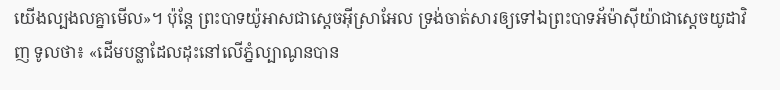យើងល្បងលគ្នាមើល»។ ប៉ុន្តែ ព្រះបាទយ៉ូអាសជាស្តេចអ៊ីស្រាអែល ទ្រង់ចាត់សារឲ្យទៅឯព្រះបាទអ័ម៉ាស៊ីយ៉ាជាស្តេចយូដាវិញ ទូលថា៖ «ដើមបន្លាដែលដុះនៅលើភ្នំល្បាណូនបាន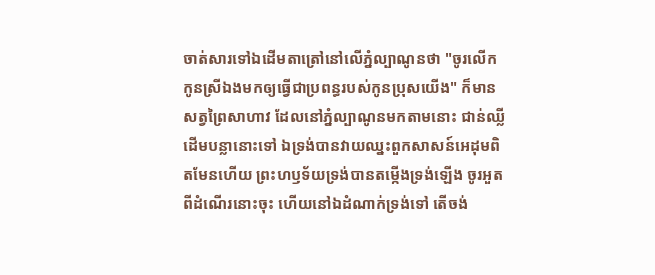ចាត់សារទៅឯដើមតាត្រៅនៅលើភ្នំល្បាណូនថា "ចូរលើកកូនស្រីឯងមកឲ្យធ្វើជាប្រពន្ធរបស់កូនប្រុសយើង" ក៏មានសត្វព្រៃសាហាវ ដែលនៅភ្នំល្បាណូនមកតាមនោះ ជាន់ឈ្លីដើមបន្លានោះទៅ ឯទ្រង់បានវាយឈ្នះពួកសាសន៍អេដុមពិតមែនហើយ ព្រះហឫទ័យទ្រង់បានតម្កើងទ្រង់ឡើង ចូរអួតពីដំណើរនោះចុះ ហើយនៅឯដំណាក់ទ្រង់ទៅ តើចង់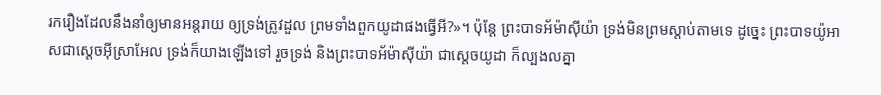រករឿងដែលនឹងនាំឲ្យមានអន្តរាយ ឲ្យទ្រង់ត្រូវដួល ព្រមទាំងពួកយូដាផងធ្វើអី?»។ ប៉ុន្តែ ព្រះបាទអ័ម៉ាស៊ីយ៉ា ទ្រង់មិនព្រមស្តាប់តាមទេ ដូច្នេះ ព្រះបាទយ៉ូអាសជាស្តេចអ៊ីស្រាអែល ទ្រង់ក៏យាងឡើងទៅ រួចទ្រង់ និងព្រះបាទអ័ម៉ាស៊ីយ៉ា ជាស្តេចយូដា ក៏ល្បងលគ្នា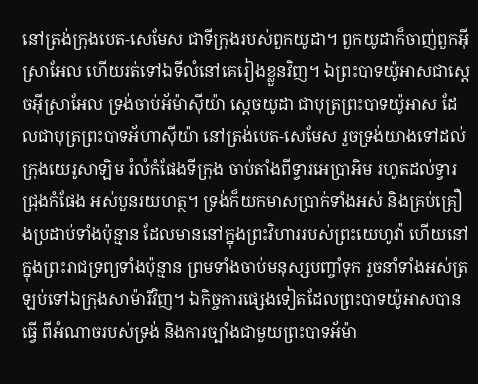នៅត្រង់ក្រុងបេត-សេមែស ជាទីក្រុងរបស់ពួកយូដា។ ពួកយូដាក៏ចាញ់ពួកអ៊ីស្រាអែល ហើយរត់ទៅឯទីលំនៅគេរៀងខ្លួនវិញ។ ឯព្រះបាទយ៉ូអាសជាស្តេចអ៊ីស្រាអែល ទ្រង់ចាប់អ័ម៉ាស៊ីយ៉ា ស្តេចយូដា ជាបុត្រព្រះបាទយ៉ូអាស ដែលជាបុត្រព្រះបាទអ័ហាស៊ីយ៉ា នៅត្រង់បេត-សេមែស រួចទ្រង់យាងទៅដល់ក្រុងយេរូសាឡិម រំលំកំផែងទីក្រុង ចាប់តាំងពីទ្វារអេប្រាអិម រហូតដល់ទ្វារជ្រុងកំផែង អស់បួនរយហត្ថ។ ទ្រង់ក៏យកមាសប្រាក់ទាំងអស់ និងគ្រប់គ្រឿងប្រដាប់ទាំងប៉ុន្មាន ដែលមាននៅក្នុងព្រះវិហាររបស់ព្រះយេហូវ៉ា ហើយនៅក្នុងព្រះរាជទ្រព្យទាំងប៉ុន្មាន ព្រមទាំងចាប់មនុស្សបញ្ចាំទុក រួចនាំទាំងអស់ត្រឡប់ទៅឯក្រុងសាម៉ារីវិញ។ ឯកិច្ចការផ្សេងទៀតដែលព្រះបាទយ៉ូអាសបានធ្វើ ពីអំណាចរបស់ទ្រង់ និងការច្បាំងជាមួយព្រះបាទអ័ម៉ា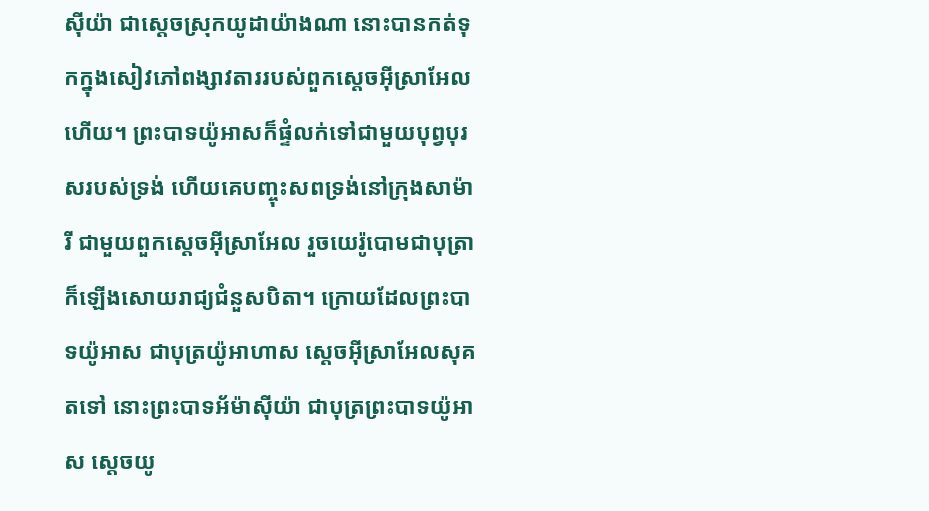ស៊ីយ៉ា ជាស្តេចស្រុកយូដាយ៉ាងណា នោះបានកត់ទុកក្នុងសៀវភៅពង្សាវតាររបស់ពួកស្តេចអ៊ីស្រាអែលហើយ។ ព្រះបាទយ៉ូអាសក៏ផ្ទំលក់ទៅជាមួយបុព្វបុរសរបស់ទ្រង់ ហើយគេបញ្ចុះសពទ្រង់នៅក្រុងសាម៉ារី ជាមួយពួកស្តេចអ៊ីស្រាអែល រួចយេរ៉ូបោមជាបុត្រា ក៏ឡើងសោយរាជ្យជំនួសបិតា។ ក្រោយដែលព្រះបាទយ៉ូអាស ជាបុត្រយ៉ូអាហាស ស្តេចអ៊ីស្រាអែលសុគតទៅ នោះព្រះបាទអ័ម៉ាស៊ីយ៉ា ជាបុត្រព្រះបាទយ៉ូអាស ស្តេចយូ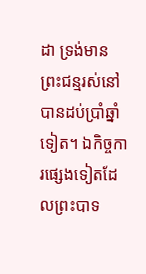ដា ទ្រង់មានព្រះជន្មរស់នៅបានដប់ប្រាំឆ្នាំទៀត។ ឯកិច្ចការផ្សេងទៀតដែលព្រះបាទ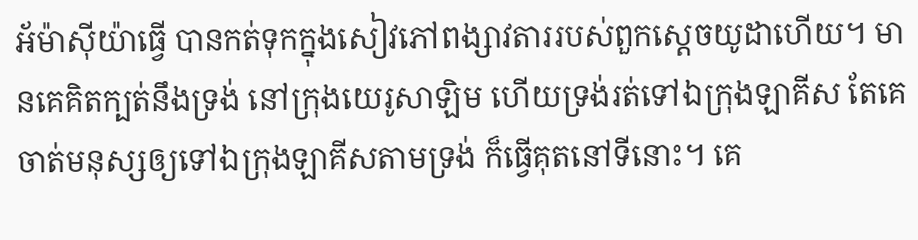អ័ម៉ាស៊ីយ៉ាធ្វើ បានកត់ទុកក្នុងសៀវភៅពង្សាវតាររបស់ពួកស្តេចយូដាហើយ។ មានគេគិតក្បត់នឹងទ្រង់ នៅក្រុងយេរូសាឡិម ហើយទ្រង់រត់ទៅឯក្រុងឡាគីស តែគេចាត់មនុស្សឲ្យទៅឯក្រុងឡាគីសតាមទ្រង់ ក៏ធ្វើគុតនៅទីនោះ។ គេ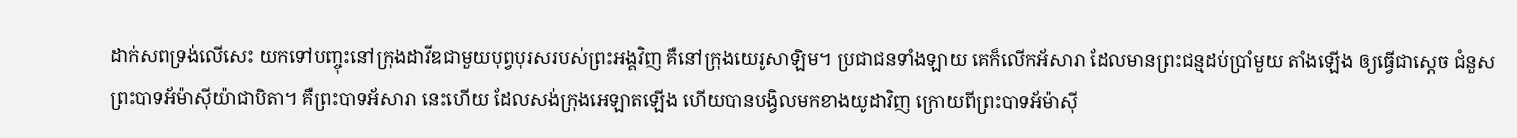ដាក់សពទ្រង់លើសេះ យកទៅបញ្ចុះនៅក្រុងដាវីឌជាមួយបុព្វបុរសរបស់ព្រះអង្គវិញ គឺនៅក្រុងយេរូសាឡិម។ ប្រជាជនទាំងឡាយ គេក៏លើកអ័សារា ដែលមានព្រះជន្មដប់ប្រាំមួយ តាំងឡើង ឲ្យធ្វើជាស្តេច ជំនួសព្រះបាទអ័ម៉ាស៊ីយ៉ាជាបិតា។ គឺព្រះបាទអ័សារា នេះហើយ ដែលសង់ក្រុងអេឡាតឡើង ហើយបានបង្វិលមកខាងយូដាវិញ ក្រោយពីព្រះបាទអ័ម៉ាស៊ី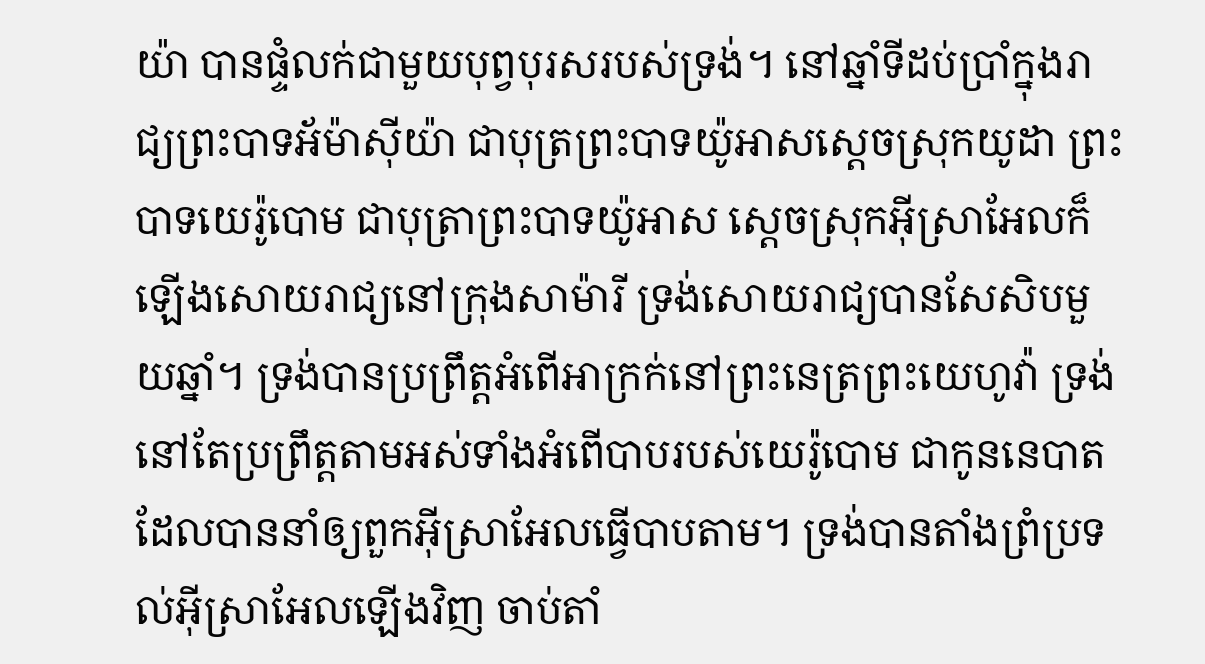យ៉ា បានផ្ទំលក់ជាមួយបុព្វបុរសរបស់ទ្រង់។ នៅឆ្នាំទីដប់ប្រាំក្នុងរាជ្យព្រះបាទអ័ម៉ាស៊ីយ៉ា ជាបុត្រព្រះបាទយ៉ូអាសស្តេចស្រុកយូដា ព្រះបាទយេរ៉ូបោម ជាបុត្រាព្រះបាទយ៉ូអាស ស្តេចស្រុកអ៊ីស្រាអែលក៏ឡើងសោយរាជ្យនៅក្រុងសាម៉ារី ទ្រង់សោយរាជ្យបានសែសិបមួយឆ្នាំ។ ទ្រង់បានប្រព្រឹត្តអំពើអាក្រក់នៅព្រះនេត្រព្រះយេហូវ៉ា ទ្រង់នៅតែប្រព្រឹត្តតាមអស់ទាំងអំពើបាបរបស់យេរ៉ូបោម ជាកូននេបាត ដែលបាននាំឲ្យពួកអ៊ីស្រាអែលធ្វើបាបតាម។ ទ្រង់បានតាំងព្រំប្រទល់អ៊ីស្រាអែលឡើងវិញ ចាប់តាំ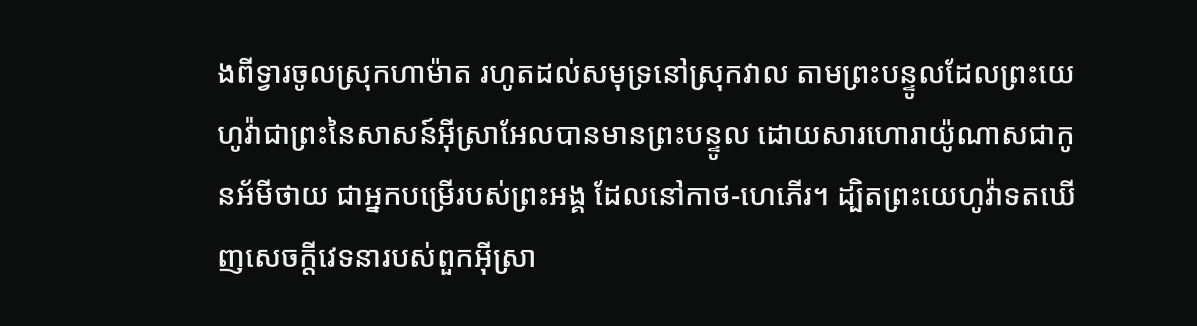ងពីទ្វារចូលស្រុកហាម៉ាត រហូតដល់សមុទ្រនៅស្រុកវាល តាមព្រះបន្ទូលដែលព្រះយេហូវ៉ាជាព្រះនៃសាសន៍អ៊ីស្រាអែលបានមានព្រះបន្ទូល ដោយសារហោរាយ៉ូណាសជាកូនអ័មីថាយ ជាអ្នកបម្រើរបស់ព្រះអង្គ ដែលនៅកាថ-ហេភើរ។ ដ្បិតព្រះយេហូវ៉ាទតឃើញសេចក្ដីវេទនារបស់ពួកអ៊ីស្រា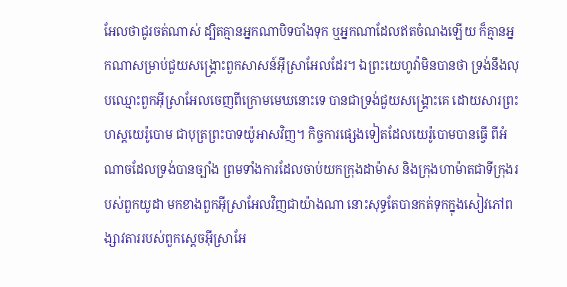អែលថាជូរចត់ណាស់ ដ្បិតគ្មានអ្នកណាបិទបាំងទុក ឬអ្នកណាដែលឥតចំណងឡើយ ក៏គ្មានអ្នកណាសម្រាប់ជួយសង្គ្រោះពួកសាសន៍អ៊ីស្រាអែលដែរ។ ឯព្រះយេហូវ៉ាមិនបានថា ទ្រង់នឹងលុបឈ្មោះពួកអ៊ីស្រាអែលចេញពីក្រោមមេឃនោះទេ បានជាទ្រង់ជួយសង្គ្រោះគេ ដោយសារព្រះហស្តយេរ៉ូបោម ជាបុត្រព្រះបាទយ៉ូអាសវិញ។ កិច្ចការផ្សេងទៀតដែលយេរ៉ូបោមបានធ្វើ ពីអំណាចដែលទ្រង់បានច្បាំង ព្រមទាំងការដែលចាប់យកក្រុងដាម៉ាស និងក្រុងហាម៉ាតជាទីក្រុងរបស់ពួកយូដា មកខាងពួកអ៊ីស្រាអែលវិញជាយ៉ាងណា នោះសុទ្ធតែបានកត់ទុកក្នុងសៀវភៅពង្សាវតាររបស់ពួកស្តេចអ៊ីស្រាអែ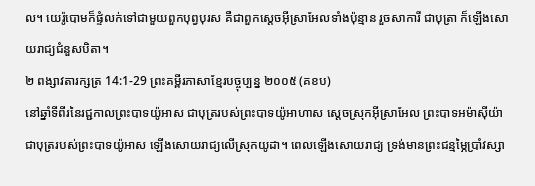ល។ យេរ៉ូបោមក៏ផ្ទំលក់ទៅជាមួយពួកបុព្វបុរស គឺជាពួកស្តេចអ៊ីស្រាអែលទាំងប៉ុន្មាន រួចសាការី ជាបុត្រា ក៏ឡើងសោយរាជ្យជំនួសបិតា។
២ ពង្សាវតារក្សត្រ 14:1-29 ព្រះគម្ពីរភាសាខ្មែរបច្ចុប្បន្ន ២០០៥ (គខប)
នៅឆ្នាំទីពីរនៃរជ្ជកាលព្រះបាទយ៉ូអាស ជាបុត្ររបស់ព្រះបាទយ៉ូអាហាស ស្ដេចស្រុកអ៊ីស្រាអែល ព្រះបាទអម៉ាស៊ីយ៉ា ជាបុត្ររបស់ព្រះបាទយ៉ូអាស ឡើងសោយរាជ្យលើស្រុកយូដា។ ពេលឡើងសោយរាជ្យ ទ្រង់មានព្រះជន្មម្ភៃប្រាំវស្សា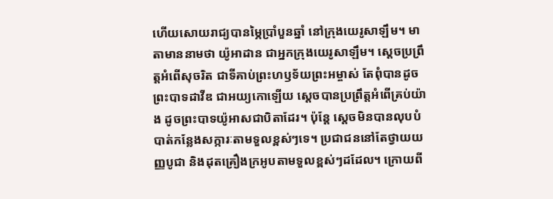ហើយសោយរាជ្យបានម្ភៃប្រាំបួនឆ្នាំ នៅក្រុងយេរូសាឡឹម។ មាតាមាននាមថា យ៉ូអាដាន ជាអ្នកក្រុងយេរូសាឡឹម។ ស្ដេចប្រព្រឹត្តអំពើសុចរិត ជាទីគាប់ព្រះហឫទ័យព្រះអម្ចាស់ តែពុំបានដូចព្រះបាទដាវីឌ ជាអយ្យកោឡើយ ស្ដេចបានប្រព្រឹត្តអំពើគ្រប់យ៉ាង ដូចព្រះបាទយ៉ូអាសជាបិតាដែរ។ ប៉ុន្តែ ស្ដេចមិនបានលុបបំបាត់កន្លែងសក្ការៈតាមទួលខ្ពស់ៗទេ។ ប្រជាជននៅតែថ្វាយយញ្ញបូជា និងដុតគ្រឿងក្រអូបតាមទួលខ្ពស់ៗដដែល។ ក្រោយពី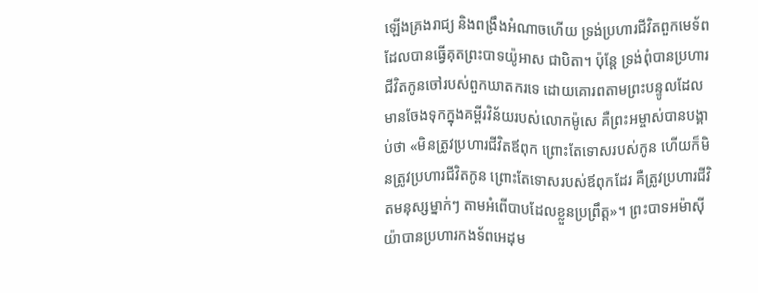ឡើងគ្រងរាជ្យ និងពង្រឹងអំណាចហើយ ទ្រង់ប្រហារជីវិតពួកមេទ័ពដែលបានធ្វើគុតព្រះបាទយ៉ូអាស ជាបិតា។ ប៉ុន្តែ ទ្រង់ពុំបានប្រហារជីវិតកូនចៅរបស់ពួកឃាតករទេ ដោយគោរពតាមព្រះបន្ទូលដែលមានចែងទុកក្នុងគម្ពីរវិន័យរបស់លោកម៉ូសេ គឺព្រះអម្ចាស់បានបង្គាប់ថា «មិនត្រូវប្រហារជីវិតឪពុក ព្រោះតែទោសរបស់កូន ហើយក៏មិនត្រូវប្រហារជីវិតកូន ព្រោះតែទោសរបស់ឪពុកដែរ គឺត្រូវប្រហារជីវិតមនុស្សម្នាក់ៗ តាមអំពើបាបដែលខ្លួនប្រព្រឹត្ត»។ ព្រះបាទអម៉ាស៊ីយ៉ាបានប្រហារកងទ័ពអេដុម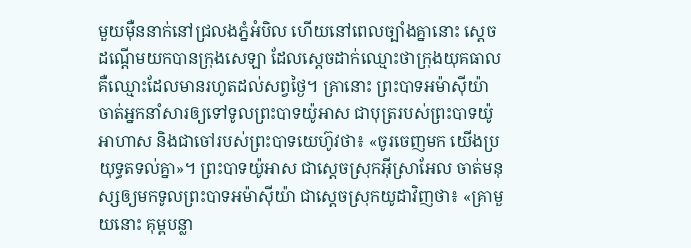មួយម៉ឺននាក់នៅជ្រលងភ្នំអំបិល ហើយនៅពេលច្បាំងគ្នានោះ ស្ដេចដណ្ដើមយកបានក្រុងសេឡា ដែលស្ដេចដាក់ឈ្មោះថាក្រុងយុគធាល គឺឈ្មោះដែលមានរហូតដល់សព្វថ្ងៃ។ គ្រានោះ ព្រះបាទអម៉ាស៊ីយ៉ាចាត់អ្នកនាំសារឲ្យទៅទូលព្រះបាទយ៉ូអាស ជាបុត្ររបស់ព្រះបាទយ៉ូអាហាស និងជាចៅរបស់ព្រះបាទយេហ៊ូវថា៖ «ចូរចេញមក យើងប្រយុទ្ធតទល់គ្នា»។ ព្រះបាទយ៉ូអាស ជាស្ដេចស្រុកអ៊ីស្រាអែល ចាត់មនុស្សឲ្យមកទូលព្រះបាទអម៉ាស៊ីយ៉ា ជាស្ដេចស្រុកយូដាវិញថា៖ «គ្រាមួយនោះ គុម្ពបន្លា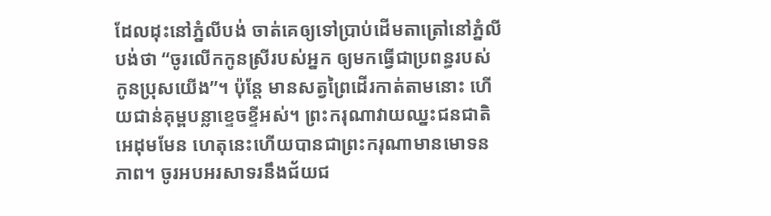ដែលដុះនៅភ្នំលីបង់ ចាត់គេឲ្យទៅប្រាប់ដើមតាត្រៅនៅភ្នំលីបង់ថា “ចូរលើកកូនស្រីរបស់អ្នក ឲ្យមកធ្វើជាប្រពន្ធរបស់កូនប្រុសយើង”។ ប៉ុន្តែ មានសត្វព្រៃដើរកាត់តាមនោះ ហើយជាន់គុម្ពបន្លាខ្ទេចខ្ទីអស់។ ព្រះករុណាវាយឈ្នះជនជាតិអេដុមមែន ហេតុនេះហើយបានជាព្រះករុណាមានមោទនភាព។ ចូរអបអរសាទរនឹងជ័យជ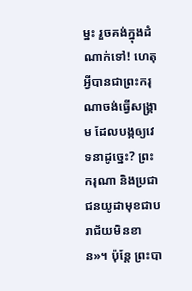ម្នះ រួចគង់ក្នុងដំណាក់ទៅ! ហេតុអ្វីបានជាព្រះករុណាចង់ធ្វើសង្គ្រាម ដែលបង្កឲ្យវេទនាដូច្នេះ? ព្រះករុណា និងប្រជាជនយូដាមុខជាបរាជ័យមិនខាន»។ ប៉ុន្តែ ព្រះបា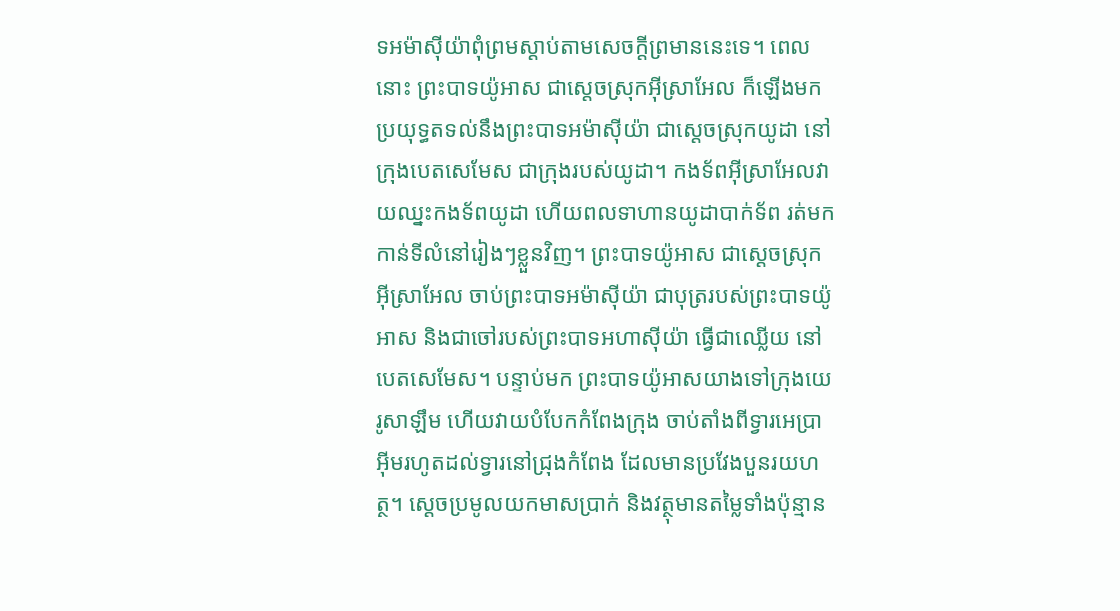ទអម៉ាស៊ីយ៉ាពុំព្រមស្ដាប់តាមសេចក្ដីព្រមាននេះទេ។ ពេលនោះ ព្រះបាទយ៉ូអាស ជាស្ដេចស្រុកអ៊ីស្រាអែល ក៏ឡើងមកប្រយុទ្ធតទល់នឹងព្រះបាទអម៉ាស៊ីយ៉ា ជាស្ដេចស្រុកយូដា នៅក្រុងបេតសេមែស ជាក្រុងរបស់យូដា។ កងទ័ពអ៊ីស្រាអែលវាយឈ្នះកងទ័ពយូដា ហើយពលទាហានយូដាបាក់ទ័ព រត់មកកាន់ទីលំនៅរៀងៗខ្លួនវិញ។ ព្រះបាទយ៉ូអាស ជាស្ដេចស្រុកអ៊ីស្រាអែល ចាប់ព្រះបាទអម៉ាស៊ីយ៉ា ជាបុត្ររបស់ព្រះបាទយ៉ូអាស និងជាចៅរបស់ព្រះបាទអហាស៊ីយ៉ា ធ្វើជាឈ្លើយ នៅបេតសេមែស។ បន្ទាប់មក ព្រះបាទយ៉ូអាសយាងទៅក្រុងយេរូសាឡឹម ហើយវាយបំបែកកំពែងក្រុង ចាប់តាំងពីទ្វារអេប្រាអ៊ីមរហូតដល់ទ្វារនៅជ្រុងកំពែង ដែលមានប្រវែងបួនរយហត្ថ។ ស្ដេចប្រមូលយកមាសប្រាក់ និងវត្ថុមានតម្លៃទាំងប៉ុន្មាន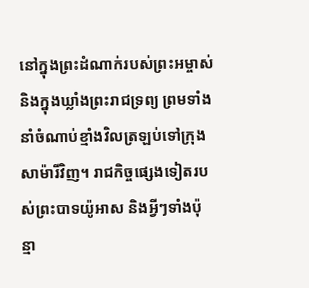នៅក្នុងព្រះដំណាក់របស់ព្រះអម្ចាស់ និងក្នុងឃ្លាំងព្រះរាជទ្រព្យ ព្រមទាំងនាំចំណាប់ខ្មាំងវិលត្រឡប់ទៅក្រុងសាម៉ារីវិញ។ រាជកិច្ចផ្សេងទៀតរបស់ព្រះបាទយ៉ូអាស និងអ្វីៗទាំងប៉ុន្មា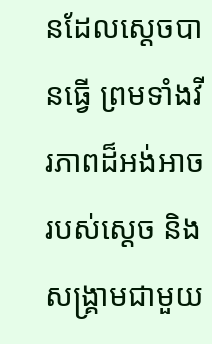នដែលស្ដេចបានធ្វើ ព្រមទាំងវីរភាពដ៏អង់អាចរបស់ស្ដេច និងសង្គ្រាមជាមួយ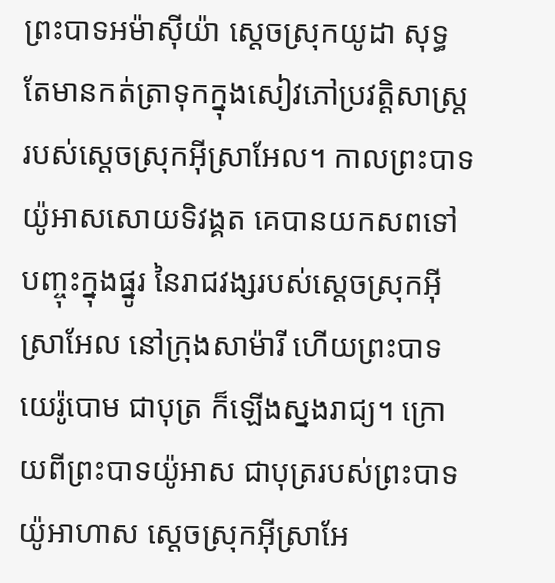ព្រះបាទអម៉ាស៊ីយ៉ា ស្ដេចស្រុកយូដា សុទ្ធតែមានកត់ត្រាទុកក្នុងសៀវភៅប្រវត្តិសាស្ត្ររបស់ស្ដេចស្រុកអ៊ីស្រាអែល។ កាលព្រះបាទយ៉ូអាសសោយទិវង្គត គេបានយកសពទៅបញ្ចុះក្នុងផ្នូរ នៃរាជវង្សរបស់ស្ដេចស្រុកអ៊ីស្រាអែល នៅក្រុងសាម៉ារី ហើយព្រះបាទយេរ៉ូបោម ជាបុត្រ ក៏ឡើងស្នងរាជ្យ។ ក្រោយពីព្រះបាទយ៉ូអាស ជាបុត្ររបស់ព្រះបាទយ៉ូអាហាស ស្ដេចស្រុកអ៊ីស្រាអែ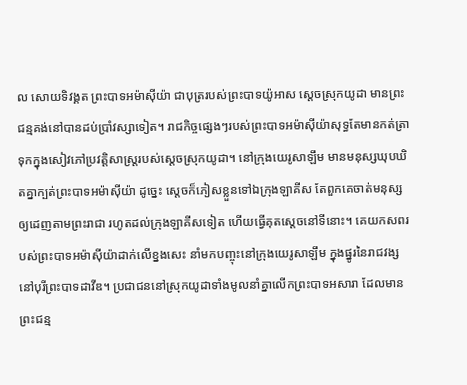ល សោយទិវង្គត ព្រះបាទអម៉ាស៊ីយ៉ា ជាបុត្ររបស់ព្រះបាទយ៉ូអាស ស្ដេចស្រុកយូដា មានព្រះជន្មគង់នៅបានដប់ប្រាំវស្សាទៀត។ រាជកិច្ចផ្សេងៗរបស់ព្រះបាទអម៉ាស៊ីយ៉ាសុទ្ធតែមានកត់ត្រាទុកក្នុងសៀវភៅប្រវត្តិសាស្ត្ររបស់ស្ដេចស្រុកយូដា។ នៅក្រុងយេរូសាឡឹម មានមនុស្សឃុបឃិតគ្នាក្បត់ព្រះបាទអម៉ាស៊ីយ៉ា ដូច្នេះ ស្ដេចក៏ភៀសខ្លួនទៅឯក្រុងឡាគីស តែពួកគេចាត់មនុស្សឲ្យដេញតាមព្រះរាជា រហូតដល់ក្រុងឡាគីសទៀត ហើយធ្វើគុតស្ដេចនៅទីនោះ។ គេយកសពរបស់ព្រះបាទអម៉ាស៊ីយ៉ាដាក់លើខ្នងសេះ នាំមកបញ្ចុះនៅក្រុងយេរូសាឡឹម ក្នុងផ្នូរនៃរាជវង្ស នៅបុរីព្រះបាទដាវីឌ។ ប្រជាជននៅស្រុកយូដាទាំងមូលនាំគ្នាលើកព្រះបាទអសារា ដែលមានព្រះជន្ម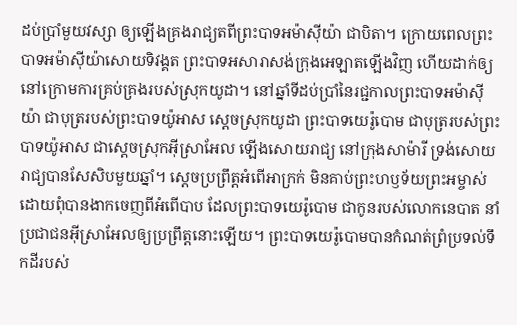ដប់ប្រាំមួយវស្សា ឲ្យឡើងគ្រងរាជ្យតពីព្រះបាទអម៉ាស៊ីយ៉ា ជាបិតា។ ក្រោយពេលព្រះបាទអម៉ាស៊ីយ៉ាសោយទិវង្គត ព្រះបាទអសារាសង់ក្រុងអេឡាតឡើងវិញ ហើយដាក់ឲ្យនៅក្រោមការគ្រប់គ្រងរបស់ស្រុកយូដា។ នៅឆ្នាំទីដប់ប្រាំនៃរជ្ជកាលព្រះបាទអម៉ាស៊ីយ៉ា ជាបុត្ររបស់ព្រះបាទយ៉ូអាស ស្ដេចស្រុកយូដា ព្រះបាទយេរ៉ូបោម ជាបុត្ររបស់ព្រះបាទយ៉ូអាស ជាស្ដេចស្រុកអ៊ីស្រាអែល ឡើងសោយរាជ្យ នៅក្រុងសាម៉ារី ទ្រង់សោយរាជ្យបានសែសិបមួយឆ្នាំ។ ស្ដេចប្រព្រឹត្តអំពើអាក្រក់ មិនគាប់ព្រះហឫទ័យព្រះអម្ចាស់ ដោយពុំបានងាកចេញពីអំពើបាប ដែលព្រះបាទយេរ៉ូបោម ជាកូនរបស់លោកនេបាត នាំប្រជាជនអ៊ីស្រាអែលឲ្យប្រព្រឹត្តនោះឡើយ។ ព្រះបាទយេរ៉ូបោមបានកំណត់ព្រំប្រទល់ទឹកដីរបស់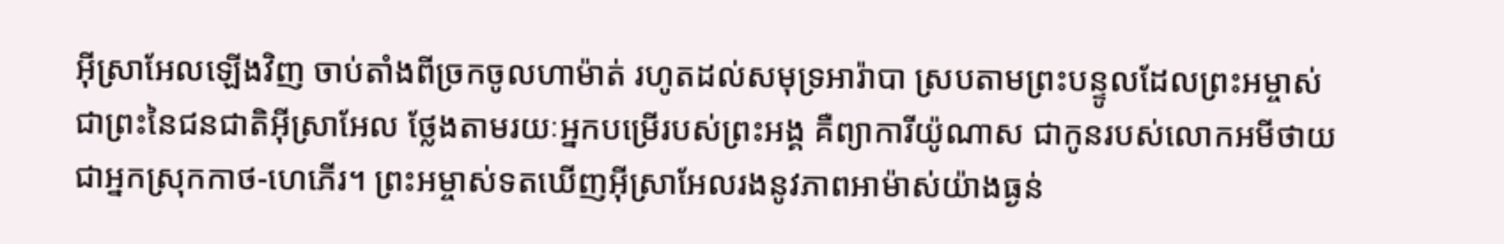អ៊ីស្រាអែលឡើងវិញ ចាប់តាំងពីច្រកចូលហាម៉ាត់ រហូតដល់សមុទ្រអារ៉ាបា ស្របតាមព្រះបន្ទូលដែលព្រះអម្ចាស់ ជាព្រះនៃជនជាតិអ៊ីស្រាអែល ថ្លែងតាមរយៈអ្នកបម្រើរបស់ព្រះអង្គ គឺព្យាការីយ៉ូណាស ជាកូនរបស់លោកអមីថាយ ជាអ្នកស្រុកកាថ-ហេភើរ។ ព្រះអម្ចាស់ទតឃើញអ៊ីស្រាអែលរងនូវភាពអាម៉ាស់យ៉ាងធ្ងន់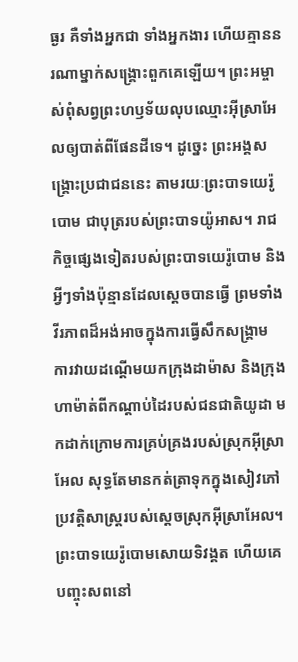ធ្ងរ គឺទាំងអ្នកជា ទាំងអ្នកងារ ហើយគ្មាននរណាម្នាក់សង្គ្រោះពួកគេឡើយ។ ព្រះអម្ចាស់ពុំសព្វព្រះហឫទ័យលុបឈ្មោះអ៊ីស្រាអែលឲ្យបាត់ពីផែនដីទេ។ ដូច្នេះ ព្រះអង្គសង្គ្រោះប្រជាជននេះ តាមរយៈព្រះបាទយេរ៉ូបោម ជាបុត្ររបស់ព្រះបាទយ៉ូអាស។ រាជកិច្ចផ្សេងទៀតរបស់ព្រះបាទយេរ៉ូបោម និងអ្វីៗទាំងប៉ុន្មានដែលស្ដេចបានធ្វើ ព្រមទាំងវីរភាពដ៏អង់អាចក្នុងការធ្វើសឹកសង្គ្រាម ការវាយដណ្ដើមយកក្រុងដាម៉ាស និងក្រុងហាម៉ាត់ពីកណ្ដាប់ដៃរបស់ជនជាតិយូដា មកដាក់ក្រោមការគ្រប់គ្រងរបស់ស្រុកអ៊ីស្រាអែល សុទ្ធតែមានកត់ត្រាទុកក្នុងសៀវភៅប្រវត្តិសាស្ត្ររបស់ស្ដេចស្រុកអ៊ីស្រាអែល។ ព្រះបាទយេរ៉ូបោមសោយទិវង្គត ហើយគេបញ្ចុះសពនៅ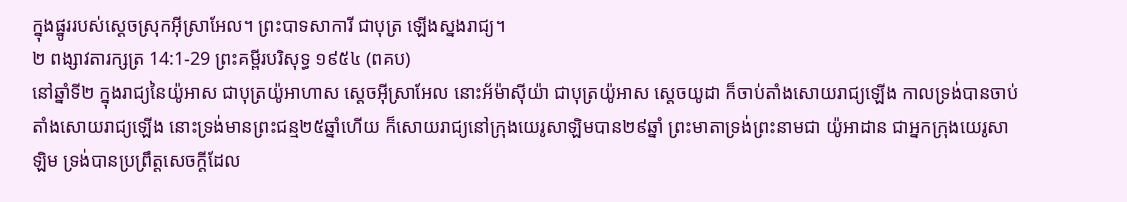ក្នុងផ្នូររបស់ស្ដេចស្រុកអ៊ីស្រាអែល។ ព្រះបាទសាការី ជាបុត្រ ឡើងស្នងរាជ្យ។
២ ពង្សាវតារក្សត្រ 14:1-29 ព្រះគម្ពីរបរិសុទ្ធ ១៩៥៤ (ពគប)
នៅឆ្នាំទី២ ក្នុងរាជ្យនៃយ៉ូអាស ជាបុត្រយ៉ូអាហាស ស្តេចអ៊ីស្រាអែល នោះអ័ម៉ាស៊ីយ៉ា ជាបុត្រយ៉ូអាស ស្តេចយូដា ក៏ចាប់តាំងសោយរាជ្យឡើង កាលទ្រង់បានចាប់តាំងសោយរាជ្យឡើង នោះទ្រង់មានព្រះជន្ម២៥ឆ្នាំហើយ ក៏សោយរាជ្យនៅក្រុងយេរូសាឡិមបាន២៩ឆ្នាំ ព្រះមាតាទ្រង់ព្រះនាមជា យ៉ូអាដាន ជាអ្នកក្រុងយេរូសាឡិម ទ្រង់បានប្រព្រឹត្តសេចក្ដីដែល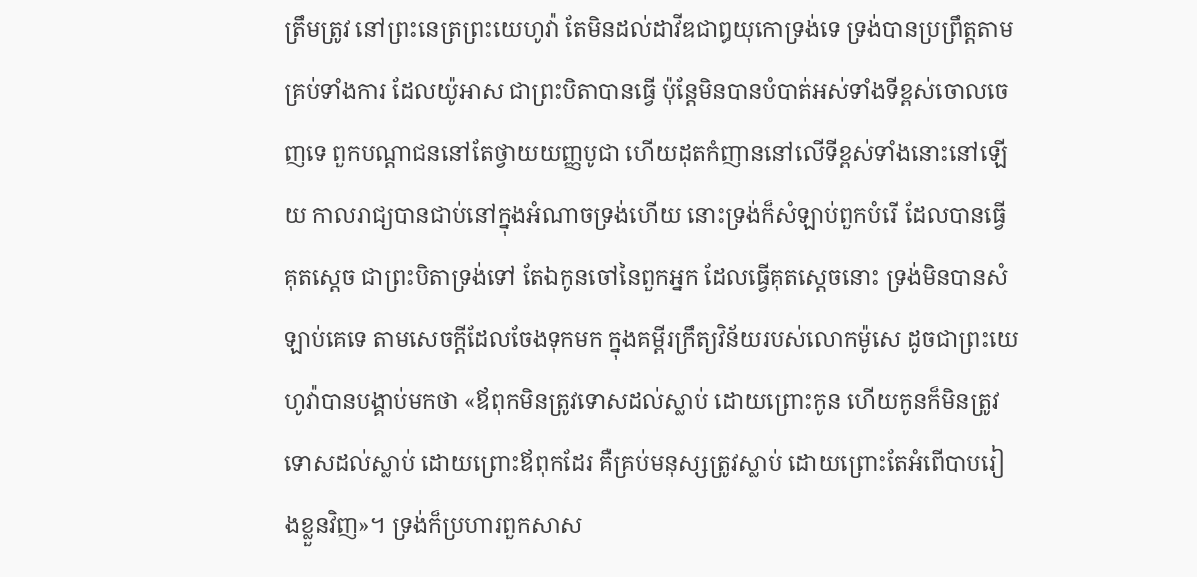ត្រឹមត្រូវ នៅព្រះនេត្រព្រះយេហូវ៉ា តែមិនដល់ដាវីឌជាឰយុកោទ្រង់ទេ ទ្រង់បានប្រព្រឹត្តតាមគ្រប់ទាំងការ ដែលយ៉ូអាស ជាព្រះបិតាបានធ្វើ ប៉ុន្តែមិនបានបំបាត់អស់ទាំងទីខ្ពស់ចោលចេញទេ ពួកបណ្តាជននៅតែថ្វាយយញ្ញបូជា ហើយដុតកំញាននៅលើទីខ្ពស់ទាំងនោះនៅឡើយ កាលរាជ្យបានជាប់នៅក្នុងអំណាចទ្រង់ហើយ នោះទ្រង់ក៏សំឡាប់ពួកបំរើ ដែលបានធ្វើគុតស្តេច ជាព្រះបិតាទ្រង់ទៅ តែឯកូនចៅនៃពួកអ្នក ដែលធ្វើគុតស្តេចនោះ ទ្រង់មិនបានសំឡាប់គេទេ តាមសេចក្ដីដែលចែងទុកមក ក្នុងគម្ពីរក្រឹត្យវិន័យរបស់លោកម៉ូសេ ដូចជាព្រះយេហូវ៉ាបានបង្គាប់មកថា «ឪពុកមិនត្រូវទោសដល់ស្លាប់ ដោយព្រោះកូន ហើយកូនក៏មិនត្រូវទោសដល់ស្លាប់ ដោយព្រោះឪពុកដែរ គឺគ្រប់មនុស្សត្រូវស្លាប់ ដោយព្រោះតែអំពើបាបរៀងខ្លួនវិញ»។ ទ្រង់ក៏ប្រហារពួកសាស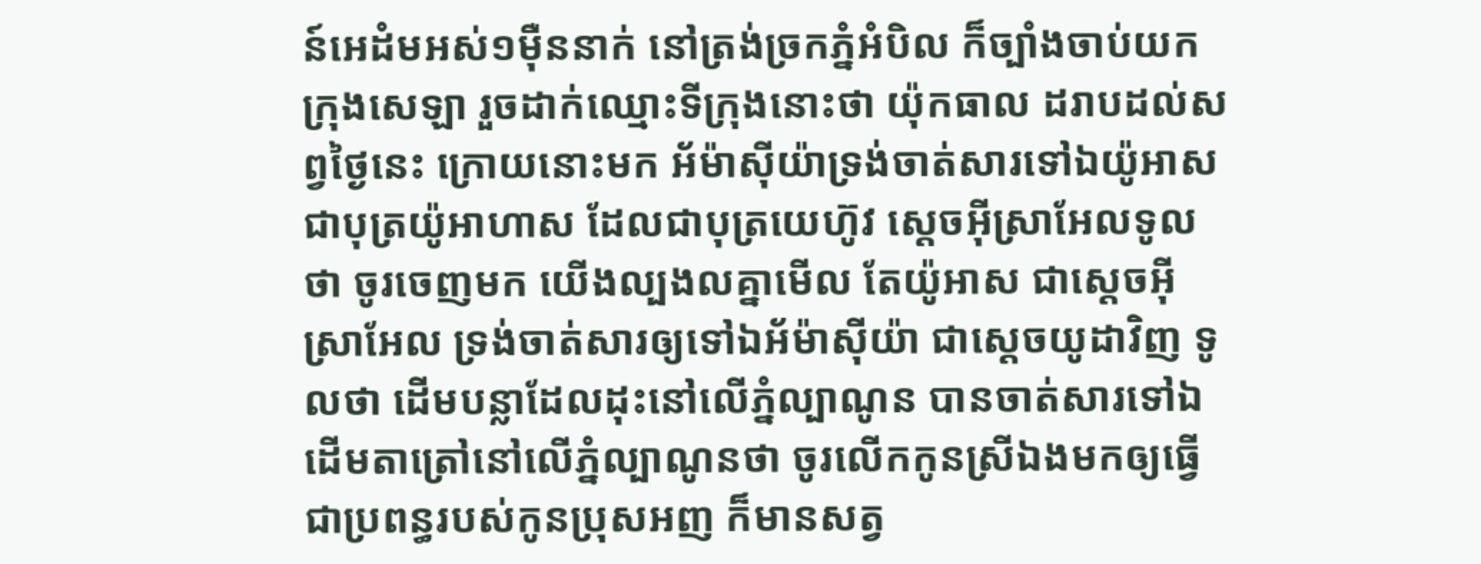ន៍អេដំមអស់១ម៉ឺននាក់ នៅត្រង់ច្រកភ្នំអំបិល ក៏ច្បាំងចាប់យកក្រុងសេឡា រួចដាក់ឈ្មោះទីក្រុងនោះថា យ៉ុកធាល ដរាបដល់សព្វថ្ងៃនេះ ក្រោយនោះមក អ័ម៉ាស៊ីយ៉ាទ្រង់ចាត់សារទៅឯយ៉ូអាស ជាបុត្រយ៉ូអាហាស ដែលជាបុត្រយេហ៊ូវ ស្តេចអ៊ីស្រាអែលទូលថា ចូរចេញមក យើងល្បងលគ្នាមើល តែយ៉ូអាស ជាស្តេចអ៊ីស្រាអែល ទ្រង់ចាត់សារឲ្យទៅឯអ័ម៉ាស៊ីយ៉ា ជាស្តេចយូដាវិញ ទូលថា ដើមបន្លាដែលដុះនៅលើភ្នំល្បាណូន បានចាត់សារទៅឯដើមតាត្រៅនៅលើភ្នំល្បាណូនថា ចូរលើកកូនស្រីឯងមកឲ្យធ្វើជាប្រពន្ធរបស់កូនប្រុសអញ ក៏មានសត្វ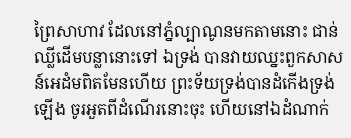ព្រៃសាហាវ ដែលនៅភ្នំល្បាណូនមកតាមនោះ ជាន់ឈ្លីដើមបន្លានោះទៅ ឯទ្រង់ បានវាយឈ្នះពួកសាសន៍អេដំមពិតមែនហើយ ព្រះទ័យទ្រង់បានដំកើងទ្រង់ឡើង ចូរអួតពីដំណើរនោះចុះ ហើយនៅឯដំណាក់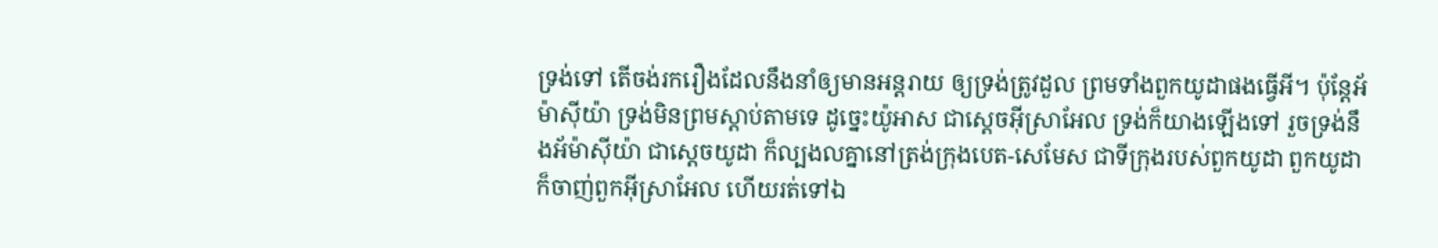ទ្រង់ទៅ តើចង់រករឿងដែលនឹងនាំឲ្យមានអន្តរាយ ឲ្យទ្រង់ត្រូវដួល ព្រមទាំងពួកយូដាផងធ្វើអី។ ប៉ុន្តែអ័ម៉ាស៊ីយ៉ា ទ្រង់មិនព្រមស្តាប់តាមទេ ដូច្នេះយ៉ូអាស ជាស្តេចអ៊ីស្រាអែល ទ្រង់ក៏យាងឡើងទៅ រួចទ្រង់នឹងអ័ម៉ាស៊ីយ៉ា ជាស្តេចយូដា ក៏ល្បងលគ្នានៅត្រង់ក្រុងបេត-សេមែស ជាទីក្រុងរបស់ពួកយូដា ពួកយូដាក៏ចាញ់ពួកអ៊ីស្រាអែល ហើយរត់ទៅឯ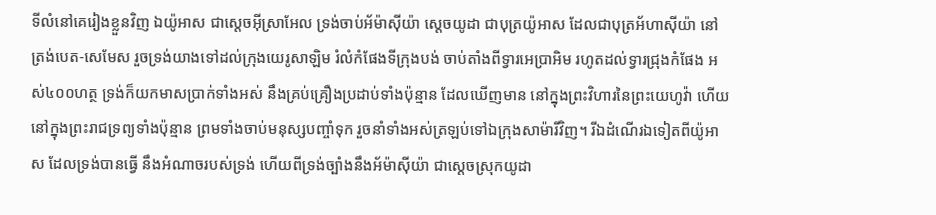ទីលំនៅគេរៀងខ្លួនវិញ ឯយ៉ូអាស ជាស្តេចអ៊ីស្រាអែល ទ្រង់ចាប់អ័ម៉ាស៊ីយ៉ា ស្តេចយូដា ជាបុត្រយ៉ូអាស ដែលជាបុត្រអ័ហាស៊ីយ៉ា នៅត្រង់បេត-សេមែស រួចទ្រង់យាងទៅដល់ក្រុងយេរូសាឡិម រំលំកំផែងទីក្រុងបង់ ចាប់តាំងពីទ្វារអេប្រាអិម រហូតដល់ទ្វារជ្រុងកំផែង អស់៤០០ហត្ថ ទ្រង់ក៏យកមាសប្រាក់ទាំងអស់ នឹងគ្រប់គ្រឿងប្រដាប់ទាំងប៉ុន្មាន ដែលឃើញមាន នៅក្នុងព្រះវិហារនៃព្រះយេហូវ៉ា ហើយនៅក្នុងព្រះរាជទ្រព្យទាំងប៉ុន្មាន ព្រមទាំងចាប់មនុស្សបញ្ចាំទុក រួចនាំទាំងអស់ត្រឡប់ទៅឯក្រុងសាម៉ារីវិញ។ រីឯដំណើរឯទៀតពីយ៉ូអាស ដែលទ្រង់បានធ្វើ នឹងអំណាចរបស់ទ្រង់ ហើយពីទ្រង់ច្បាំងនឹងអ័ម៉ាស៊ីយ៉ា ជាស្តេចស្រុកយូដា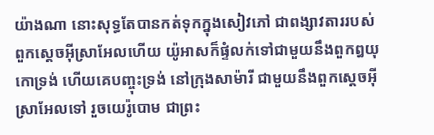យ៉ាងណា នោះសុទ្ធតែបានកត់ទុកក្នុងសៀវភៅ ជាពង្សាវតាររបស់ពួកស្តេចអ៊ីស្រាអែលហើយ យ៉ូអាសក៏ផ្ទំលក់ទៅជាមួយនឹងពួកឰយុកោទ្រង់ ហើយគេបញ្ចុះទ្រង់ នៅក្រុងសាម៉ារី ជាមួយនឹងពួកស្តេចអ៊ីស្រាអែលទៅ រួចយេរ៉ូបោម ជាព្រះ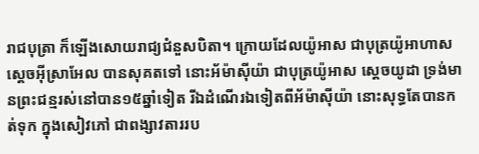រាជបុត្រា ក៏ឡើងសោយរាជ្យជំនួសបិតា។ ក្រោយដែលយ៉ូអាស ជាបុត្រយ៉ូអាហាស ស្តេចអ៊ីស្រាអែល បានសុគតទៅ នោះអ័ម៉ាស៊ីយ៉ា ជាបុត្រយ៉ូអាស ស្តេចយូដា ទ្រង់មានព្រះជន្មរស់នៅបាន១៥ឆ្នាំទៀត រីឯដំណើរឯទៀតពីអ័ម៉ាស៊ីយ៉ា នោះសុទ្ធតែបានកត់ទុក ក្នុងសៀវភៅ ជាពង្សាវតាររប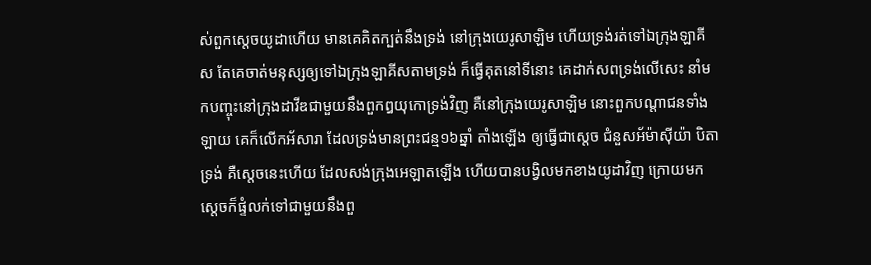ស់ពួកស្តេចយូដាហើយ មានគេគិតក្បត់នឹងទ្រង់ នៅក្រុងយេរូសាឡិម ហើយទ្រង់រត់ទៅឯក្រុងឡាគីស តែគេចាត់មនុស្សឲ្យទៅឯក្រុងឡាគីសតាមទ្រង់ ក៏ធ្វើគុតនៅទីនោះ គេដាក់សពទ្រង់លើសេះ នាំមកបញ្ចុះនៅក្រុងដាវីឌជាមួយនឹងពួកឰយុកោទ្រង់វិញ គឺនៅក្រុងយេរូសាឡិម នោះពួកបណ្តាជនទាំងឡាយ គេក៏លើកអ័សារា ដែលទ្រង់មានព្រះជន្ម១៦ឆ្នាំ តាំងឡើង ឲ្យធ្វើជាស្តេច ជំនួសអ័ម៉ាស៊ីយ៉ា បិតាទ្រង់ គឺស្តេចនេះហើយ ដែលសង់ក្រុងអេឡាតឡើង ហើយបានបង្វិលមកខាងយូដាវិញ ក្រោយមកស្តេចក៏ផ្ទំលក់ទៅជាមួយនឹងពួ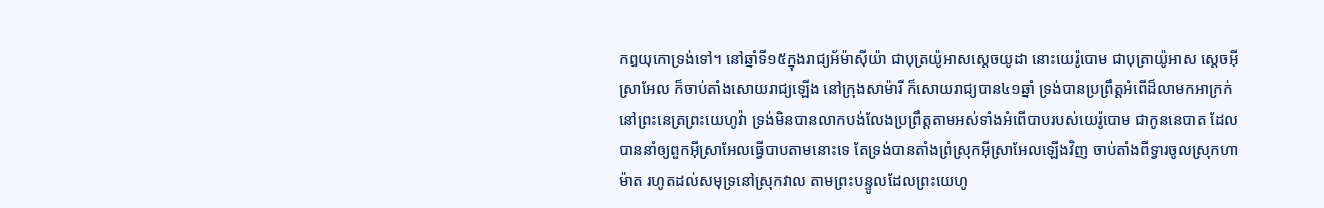កឰយុកោទ្រង់ទៅ។ នៅឆ្នាំទី១៥ក្នុងរាជ្យអ័ម៉ាស៊ីយ៉ា ជាបុត្រយ៉ូអាសស្តេចយូដា នោះយេរ៉ូបោម ជាបុត្រាយ៉ូអាស ស្តេចអ៊ីស្រាអែល ក៏ចាប់តាំងសោយរាជ្យឡើង នៅក្រុងសាម៉ារី ក៏សោយរាជ្យបាន៤១ឆ្នាំ ទ្រង់បានប្រព្រឹត្តអំពើដ៏លាមកអាក្រក់ នៅព្រះនេត្រព្រះយេហូវ៉ា ទ្រង់មិនបានលាកបង់លែងប្រព្រឹត្តតាមអស់ទាំងអំពើបាបរបស់យេរ៉ូបោម ជាកូននេបាត ដែលបាននាំឲ្យពួកអ៊ីស្រាអែលធ្វើបាបតាមនោះទេ តែទ្រង់បានតាំងព្រំស្រុកអ៊ីស្រាអែលឡើងវិញ ចាប់តាំងពីទ្វារចូលស្រុកហាម៉ាត រហូតដល់សមុទ្រនៅស្រុកវាល តាមព្រះបន្ទូលដែលព្រះយេហូ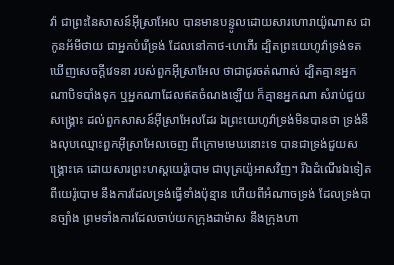វ៉ា ជាព្រះនៃសាសន៍អ៊ីស្រាអែល បានមានបន្ទូលដោយសារហោរាយ៉ូណាស ជាកូនអ័មីថាយ ជាអ្នកបំរើទ្រង់ ដែលនៅកាថ-ហេភើរ ដ្បិតព្រះយេហូវ៉ាទ្រង់ទតឃើញសេចក្ដីវេទនា របស់ពួកអ៊ីស្រាអែល ថាជាជូរចត់ណាស់ ដ្បិតគ្មានអ្នកណាបិទបាំងទុក ឬអ្នកណាដែលឥតចំណងឡើយ ក៏គ្មានអ្នកណា សំរាប់ជួយសង្គ្រោះ ដល់ពួកសាសន៍អ៊ីស្រាអែលដែរ ឯព្រះយេហូវ៉ាទ្រង់មិនបានថា ទ្រង់នឹងលុបឈ្មោះពួកអ៊ីស្រាអែលចេញ ពីក្រោមមេឃនោះទេ បានជាទ្រង់ជួយសង្គ្រោះគេ ដោយសារព្រះហស្តយេរ៉ូបោម ជាបុត្រយ៉ូអាសវិញ។ រីឯដំណើរឯទៀតពីយេរ៉ូបោម នឹងការដែលទ្រង់ធ្វើទាំងប៉ុន្មាន ហើយពីអំណាចទ្រង់ ដែលទ្រង់បានច្បាំង ព្រមទាំងការដែលចាប់យកក្រុងដាម៉ាស នឹងក្រុងហា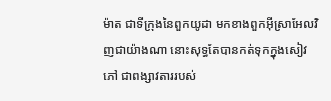ម៉ាត ជាទីក្រុងនៃពួកយូដា មកខាងពួកអ៊ីស្រាអែលវិញជាយ៉ាងណា នោះសុទ្ធតែបានកត់ទុកក្នុងសៀវភៅ ជាពង្សាវតាររបស់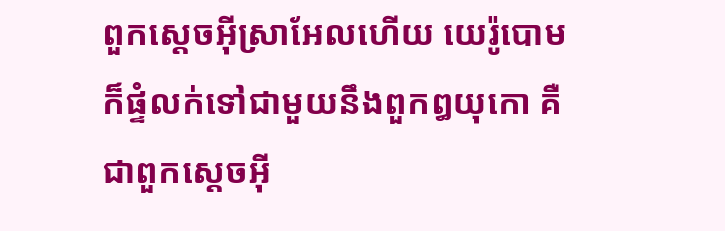ពួកស្តេចអ៊ីស្រាអែលហើយ យេរ៉ូបោមក៏ផ្ទំលក់ទៅជាមួយនឹងពួកឰយុកោ គឺជាពួកស្តេចអ៊ី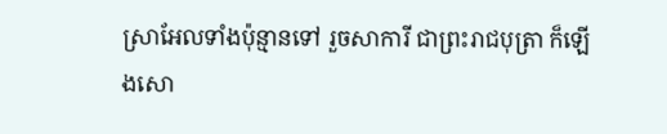ស្រាអែលទាំងប៉ុន្មានទៅ រួចសាការី ជាព្រះរាជបុត្រា ក៏ឡើងសោ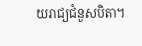យរាជ្យជំនួសបិតា។